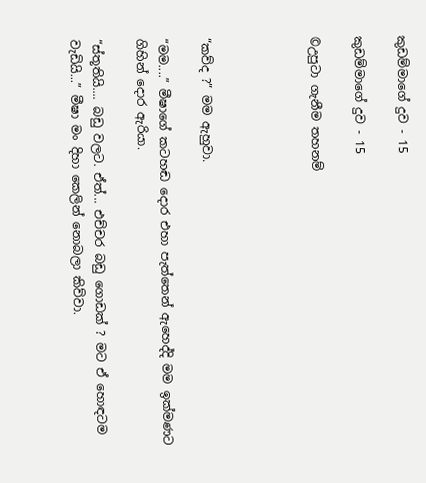කුඩම්මාගේ දුව - 15

කුඩම්මාගේ දුව - 15

©උපුටා ගැනීම තහනම්




“කව්ද ?” මම ඇහුවා.

“මම....” මීෂාගේ කටහඬ දොර එහා පැත්තෙන් ඇහෙද්දි මම ඉක්මණට ගිහින් දොර ඇරියා.

“ස්තූතියි.... බඩු වලට. ඒත්... එච්චර බඩු ගොඩක් ? මට ඒ හොඳටම වැඩියි...” මීෂා මං දිහා කෙලින් නොබලා කිව්වා.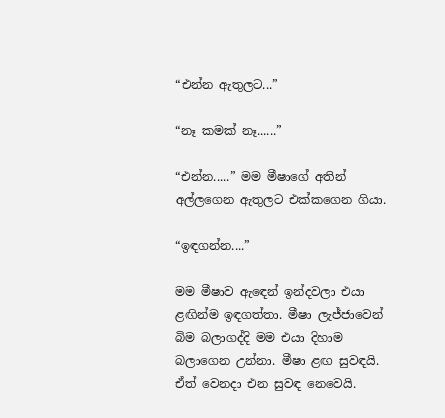“එන්න ඇතුලට...”

“නෑ කමක් නෑ......”

“එන්න.....” මම මීෂාගේ අතින් අල්ලගෙන ඇතුලට එක්කගෙන ගියා.

“ඉඳගන්න....”

මම මීෂාව ඇඳෙන් ඉන්දවලා එයා ළඟින්ම ඉඳගත්තා. මීෂා ලැජ්ජාවෙන් බිම බලාගද්දි මම එයා දිහාම බලාගෙන උන්නා. මීෂා ළඟ සුවඳයි. ඒත් වෙනදා එන සුවඳ නෙවෙයි.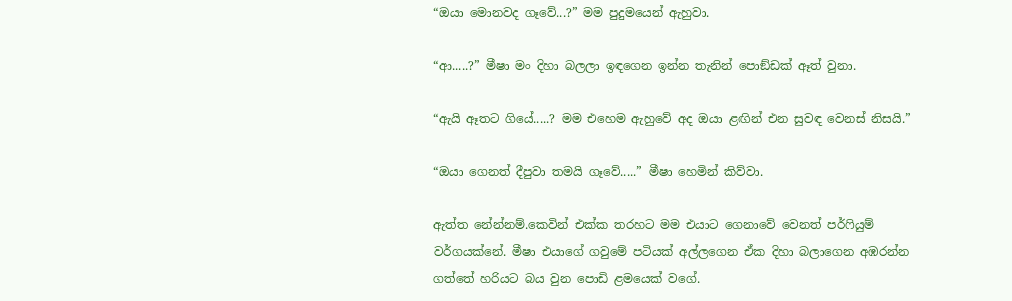“ඔයා මොනවද ගෑවේ...?” මම පුදුමයෙන් ඇහුවා.

“ආ.....?” මීෂා මං දිහා බලලා ඉඳගෙන ඉන්න තැනින් පොඞ්ඩක් ඈත් වුනා.

“ඇයි ඈතට ගියේ.....? මම එහෙම ඇහුවේ අද ඔයා ළඟින් එන සුවඳ වෙනස් නිසයි.”

“ඔයා ගෙනත් දීපුවා තමයි ගෑවේ.....” මීෂා හෙමින් කිව්වා.

ඇත්ත නේන්නම්.කෙවින් එක්ක තරහට මම එයාට ගෙනාවේ වෙනත් පර්ෆියුම් වර්ගයක්නේ. මීෂා එයාගේ ගවුමේ පටියක් අල්ලගෙන ඒක දිහා බලාගෙන අඹරන්න ගත්තේ හරියට බය වුන පොඩි ළමයෙක් වගේ.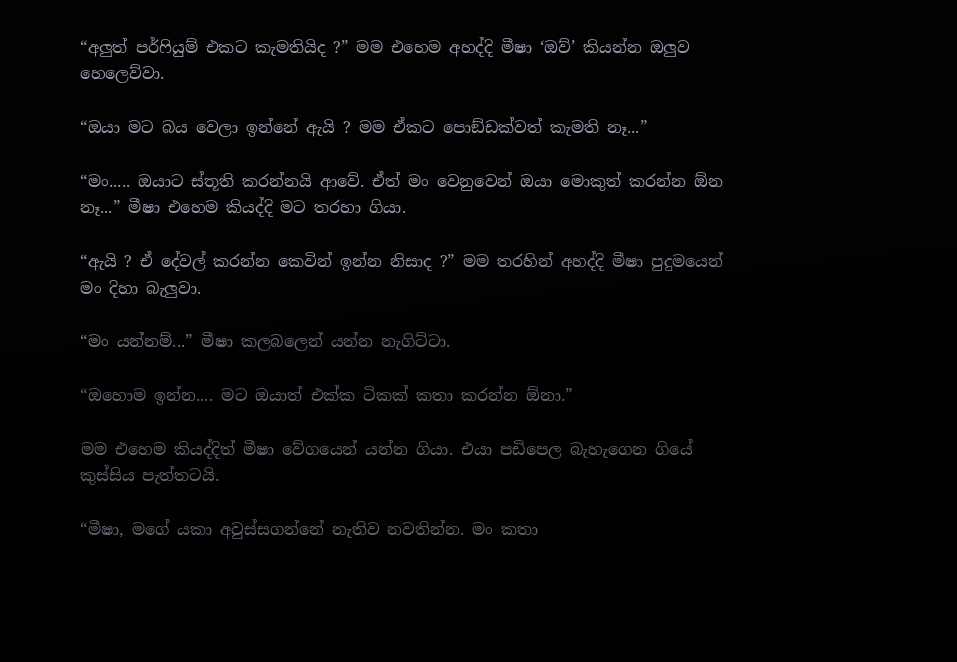“අලුත් පර්ෆියුම් එකට කැමතියිද ?” මම එහෙම අහද්දි මීෂා ‘ඔව්’ කියන්න ඔලුව හෙලෙව්වා.

“ඔයා මට බය වෙලා ඉන්නේ ඇයි ? මම ඒකට පොඞ්ඩක්වත් කැමති නෑ...”

“මං..... ඔයාට ස්තූති කරන්නයි ආවේ. ඒත් මං වෙනුවෙන් ඔයා මොකුත් කරන්න ඕන නෑ...” මීෂා එහෙම කියද්දි මට තරහා ගියා.

“ඇයි ? ඒ දේවල් කරන්න කෙවින් ඉන්න නිසාද ?” මම තරහින් අහද්දි මීෂා පුදුමයෙන් මං දිහා බැලුවා.

“මං යන්නම්...” මීෂා කලබලෙන් යන්න නැගිට්ටා.

“ඔහොම ඉන්න.... මට ඔයාත් එක්ක ටිකක් කතා කරන්න ඕනා.”

මම එහෙම කියද්දිත් මීෂා වේගයෙන් යන්න ගියා. එයා පඩිපෙල බැහැගෙන ගියේ කුස්සිය පැත්තටයි.

“මීෂා, මගේ යකා අවුස්සගන්නේ නැතිව නවතින්න. මං කතා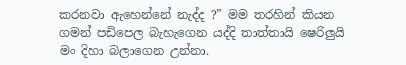කරනවා ඇහෙන්නේ නැද්ද ?” මම තරහින් කියන ගමන් පඩිපෙල බැහැගෙන යද්දි තාත්තායි ෂෙරිලුයි මං දිහා බලාගෙන උන්නා.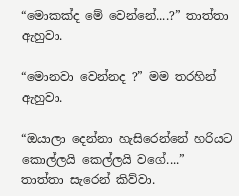“මොකක්ද මේ වෙන්නේ....?” තාත්තා ඇහුවා.

“මොනවා වෙන්නද ?” මම තරහින් ඇහුවා.

“ඔයාලා දෙන්නා හැසිරෙන්නේ හරියට කොල්ලයි කෙල්ලයි වගේ....” තාත්තා සැරෙන් කිව්වා.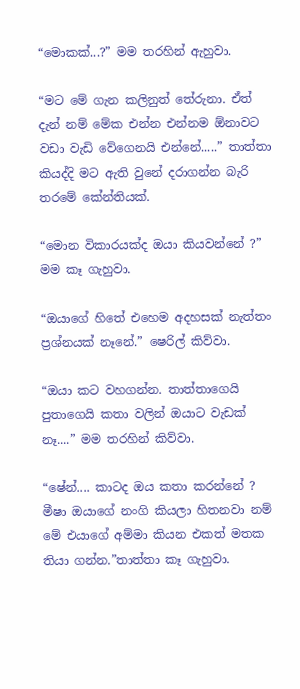“මොකක්...?” මම තරහින් ඇහුවා.

“මට මේ ගැන කලිනුත් තේරුනා. ඒත් දැන් නම් මේක එන්න එන්නම ඕනාවට වඩා වැඩි වේගෙනයි එන්නේ.....” තාත්තා කියද්දි මට ඇති වුනේ දරාගන්න බැරි තරමේ කේන්තියක්.

“මොන විකාරයක්ද ඔයා කියවන්නේ ?” මම කෑ ගැහුවා.

“ඔයාගේ හිතේ එහෙම අදහසක් නැත්තං ප්‍රශ්නයක් නෑනේ.” ෂෙරිල් කිව්වා.

“ඔයා කට වහගන්න. තාත්තාගෙයි පුතාගෙයි කතා වලින් ඔයාට වැඩක් නෑ....” මම තරහින් කිව්වා.

“ෂේන්.... කාටද ඔය කතා කරන්නේ ? මීෂා ඔයාගේ නංගි කියලා හිතනවා නම් මේ එයාගේ අම්මා කියන එකත් මතක තියා ගන්න.”තාත්තා කෑ ගැහුවා.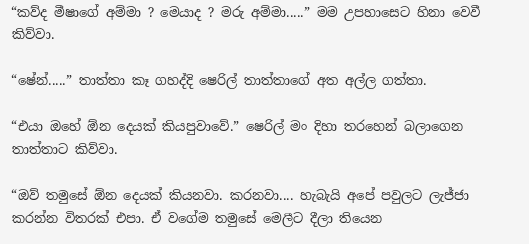“කව්ද මීෂාගේ අම්මා ? මෙයාද ? මරු අම්මා.....” මම උපහාසෙට හිනා වෙවී කිව්වා.

“ෂේන්.....” තාත්තා කෑ ගහද්දි ෂෙරිල් තාත්තාගේ අත අල්ල ගත්තා.

“එයා ඔහේ ඕන දෙයක් කියපුවාවේ.” ෂෙරිල් මං දිහා තරහෙන් බලාගෙන තාත්තාට කිව්වා.

“ඔව් තමුසේ ඕන දෙයක් කියනවා. කරනවා.... හැබැයි අපේ පවුලට ලැජ්ජා කරන්න විතරක් එපා. ඒ වගේම තමුසේ මෙලීට දීලා තියෙන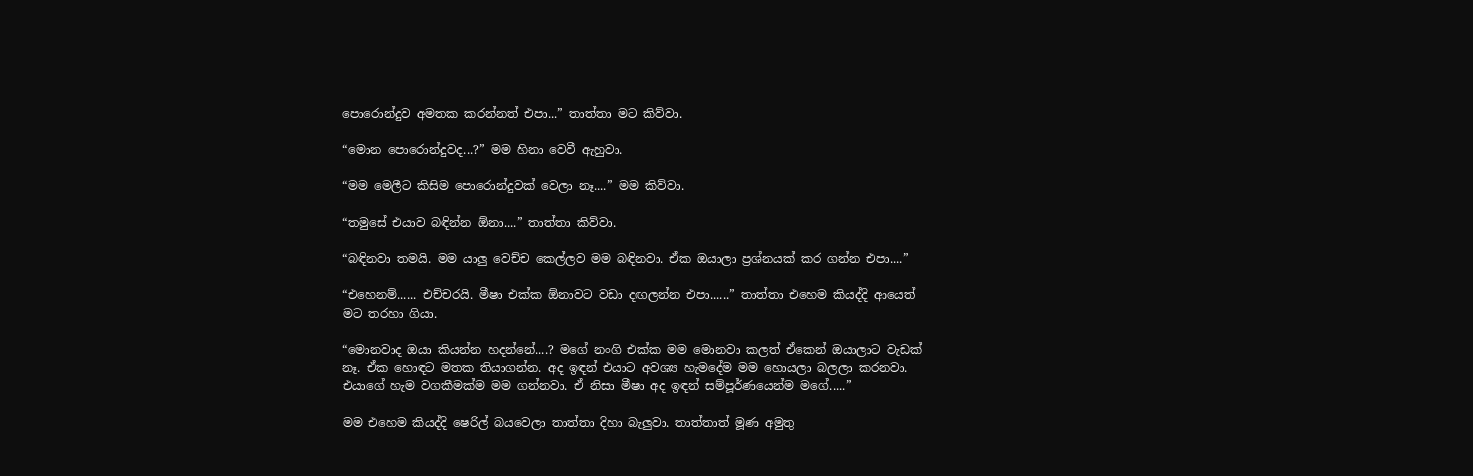පොරොන්දුව අමතක කරන්නත් එපා...” තාත්තා මට කිව්වා.

“මොන පොරොන්දුවද...?” මම හිනා වෙවී ඇහුවා.

“මම මෙලීට කිසිම පොරොන්දුවක් වෙලා නෑ....” මම කිව්වා.

“තමුසේ එයාව බඳින්න ඕනා....” තාත්තා කිව්වා.

“බඳිනවා තමයි. මම යාලු වෙච්ච කෙල්ලව මම බඳිනවා. ඒක ඔයාලා ප්‍රශ්නයක් කර ගන්න එපා....”

“එහෙනම්...... එච්චරයි. මීෂා එක්ක ඕනාවට වඩා දඟලන්න එපා......” තාත්තා එහෙම කියද්දි ආයෙත් මට තරහා ගියා.

“මොනවාද ඔයා කියන්න හදන්නේ....? මගේ නංගි එක්ක මම මොනවා කලත් ඒකෙන් ඔයාලාට වැඩක් නෑ. ඒක හොඳට මතක තියාගන්න. අද ඉඳන් එයාට අවශ්‍ය හැමදේම මම හොයලා බලලා කරනවා. එයාගේ හැම වගකීමක්ම මම ගන්නවා. ඒ නිසා මීෂා අද ඉඳන් සම්පූර්ණයෙන්ම මගේ.....”

මම එහෙම කියද්දි ෂෙරිල් බයවෙලා තාත්තා දිහා බැලුවා. තාත්තාත් මූණ අමුතු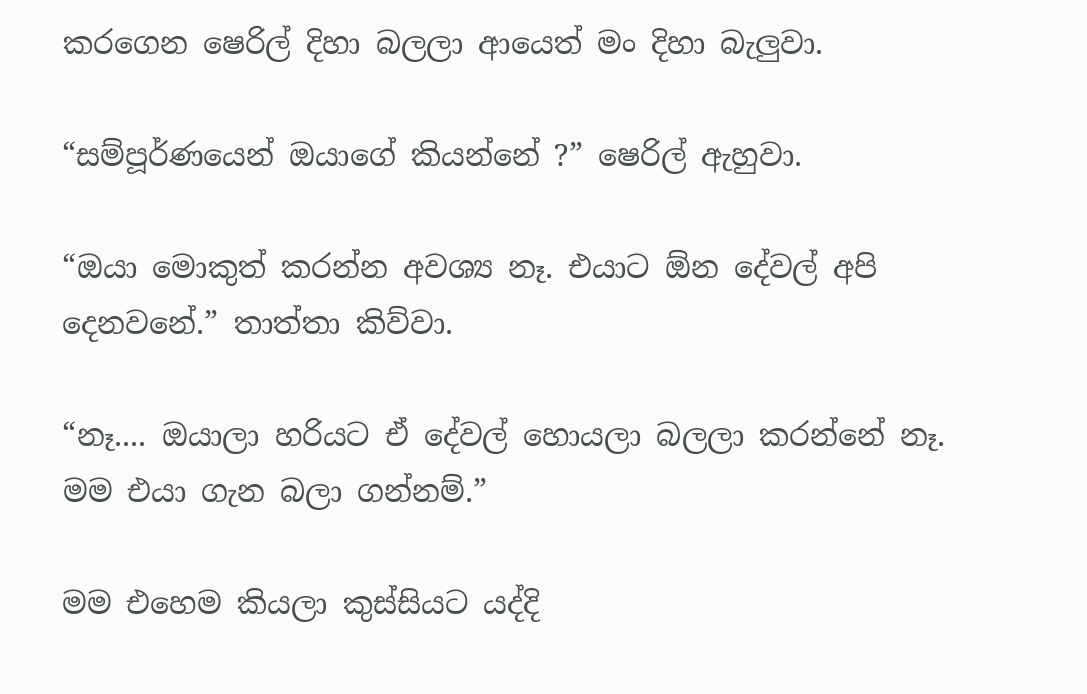කරගෙන ෂෙරිල් දිහා බලලා ආයෙත් මං දිහා බැලුවා.

“සම්පූර්ණයෙන් ඔයාගේ කියන්නේ ?” ෂෙරිල් ඇහුවා.

“ඔයා මොකුත් කරන්න අවශ්‍ය නෑ. එයාට ඕන දේවල් අපි දෙනවනේ.” තාත්තා කිව්වා.

“නෑ.... ඔයාලා හරියට ඒ දේවල් හොයලා බලලා කරන්නේ නෑ. මම එයා ගැන බලා ගන්නම්.”

මම එහෙම කියලා කුස්සියට යද්දි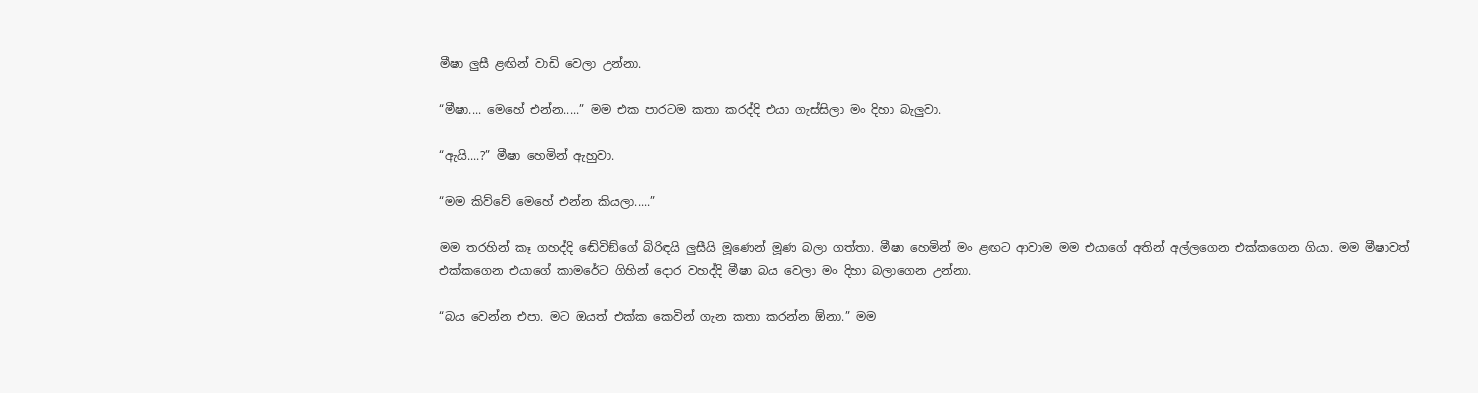මීෂා ලුසී ළඟින් වාඩි වෙලා උන්නා.

“මීෂා.... මෙහේ එන්න.....” මම එක පාරටම කතා කරද්දි එයා ගැස්සිලා මං දිහා බැලුවා.

“ඇයි....?” මීෂා හෙමින් ඇහුවා.

“මම කිව්වේ මෙහේ එන්න කියලා.....”

මම තරහින් කෑ ගහද්දි ඬේවිඞ්ගේ බිරිඳයි ලුසීයි මූණෙන් මූණ බලා ගත්තා. මීෂා හෙමින් මං ළඟට ආවාම මම එයාගේ අතින් අල්ලගෙන එක්කගෙන ගියා. මම මීෂාවත් එක්කගෙන එයාගේ කාමරේට ගිහින් දොර වහද්දි මීෂා බය වෙලා මං දිහා බලාගෙන උන්නා.

“බය වෙන්න එපා. මට ඔයත් එක්ක කෙවින් ගැන කතා කරන්න ඕනා.” මම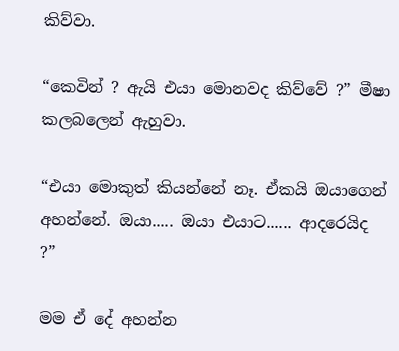කිව්වා.

“කෙවින් ? ඇයි එයා මොනවද කිව්වේ ?” මීෂා කලබලෙන් ඇහුවා.

“එයා මොකුත් කියන්නේ නෑ. ඒකයි ඔයාගෙන් අහන්නේ. ඔයා..... ඔයා එයාට...... ආදරෙයිද ?”

මම ඒ දේ අහන්න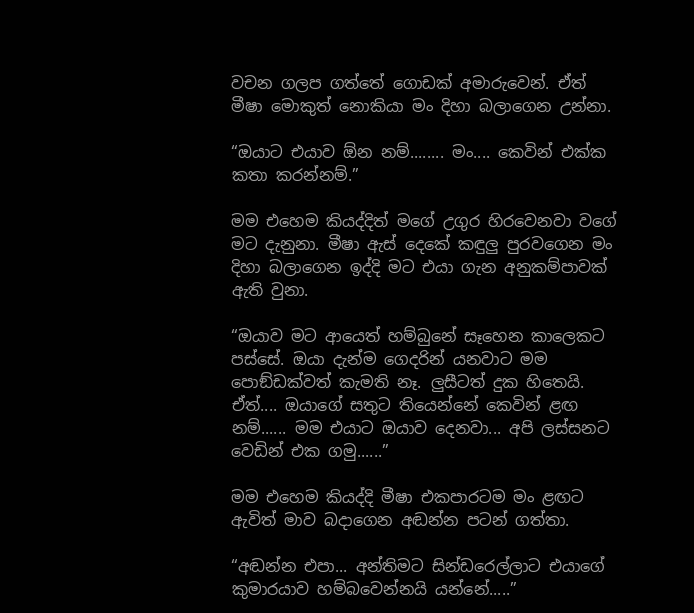වචන ගලප ගත්තේ ගොඩක් අමාරුවෙන්. ඒත් මීෂා මොකුත් නොකියා මං දිහා බලාගෙන උන්නා.

“ඔයාට එයාව ඕන නම්........ මං.... කෙවින් එක්ක කතා කරන්නම්.”

මම එහෙම කියද්දිත් මගේ උගුර හිරවෙනවා වගේ මට දැනුනා. මීෂා ඇස් දෙකේ කඳුලු පුරවගෙන මං දිහා බලාගෙන ඉද්දි මට එයා ගැන අනුකම්පාවක් ඇති වුනා.

“ඔයාව මට ආයෙත් හම්බුනේ සෑහෙන කාලෙකට පස්සේ. ඔයා දැන්ම ගෙදරින් යනවාට මම පොඞ්ඩක්වත් කැමති නෑ. ලුසීටත් දුක හිතෙයි. ඒත්.... ඔයාගේ සතුට තියෙන්නේ කෙවින් ළඟ නම්...... මම එයාට ඔයාව දෙනවා... අපි ලස්සනට වෙඩින් එක ගමු......”

මම එහෙම කියද්දි මීෂා එකපාරටම මං ළඟට ඇවිත් මාව බදාගෙන අඬන්න පටන් ගත්තා.

“අඬන්න එපා... අන්තිමට සින්ඩරෙල්ලාට එයාගේ කුමාරයාව හම්බවෙන්නයි යන්නේ.....”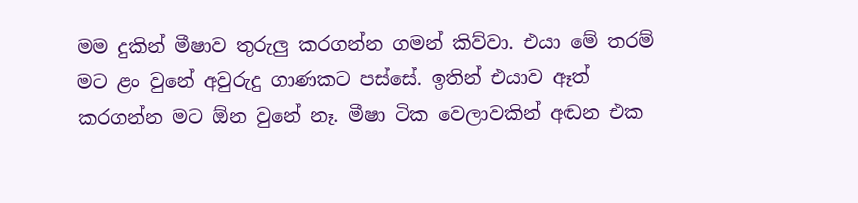මම දුකින් මීෂාව තුරුලු කරගන්න ගමන් කිව්වා. එයා මේ තරම් මට ළං වුනේ අවුරුදු ගාණකට පස්සේ. ඉතින් එයාව ඈත් කරගන්න මට ඕන වුනේ නෑ. මීෂා ටික වෙලාවකින් අඬන එක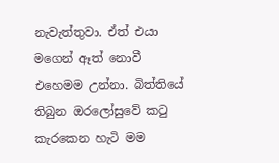නැවැත්තුවා. ඒත් එයා මගෙන් ඈත් නොවී එහෙමම උන්නා. බිත්තියේ තිබුන ඔරලෝසුවේ කටු කැරකෙන හැටි මම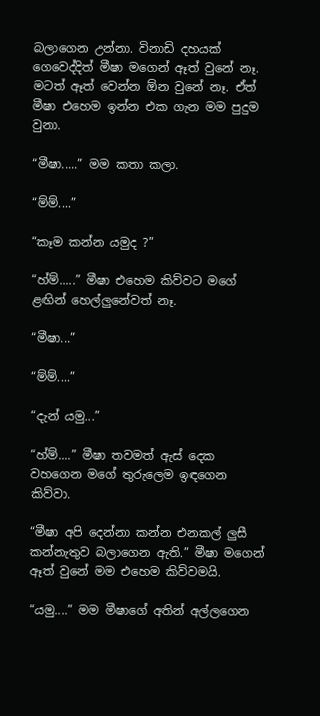බලාගෙන උන්නා. විනාඩි දහයක් ගෙවෙද්දිත් මීෂා මගෙන් ඈත් වුනේ නෑ. මටත් ඈත් වෙන්න ඕන වුනේ නෑ. ඒත් මීෂා එහෙම ඉන්න එක ගැන මම පුදුම වුනා.

“මීෂා.....” මම කතා කලා.

“ම්ම්....”

“කෑම කන්න යමුද ?”

“හ්ම්.....” මීෂා එහෙම කිව්වට මගේ ළඟින් හෙල්ලුනේවත් නෑ.

“මීෂා...”

“ම්ම්....”

“දැන් යමු...”

“හ්ම්....” මීෂා තවමත් ඇස් දෙක වහගෙන මගේ තුරුලෙම ඉඳගෙන කිව්වා.

“මීෂා අපි දෙන්නා කන්න එනකල් ලුසී කන්නැතුව බලාගෙන ඇති.” මීෂා මගෙන් ඈත් වුනේ මම එහෙම කිව්වමයි.

“යමු....” මම මීෂාගේ අතින් අල්ලගෙන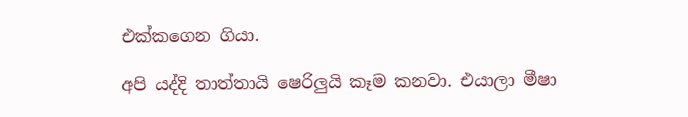එක්කගෙන ගියා.

අපි යද්දි තාත්තායි ෂෙරිලුයි කෑම කනවා. එයාලා මීෂා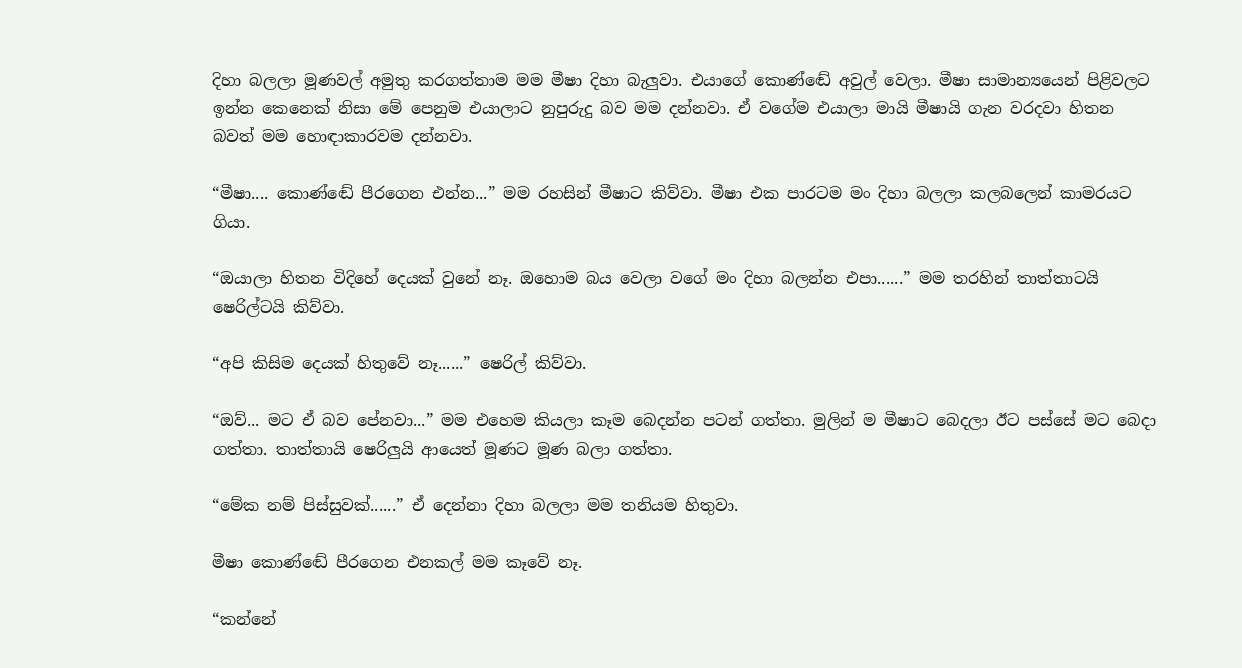දිහා බලලා මූණවල් අමුතු කරගත්තාම මම මීෂා දිහා බැලුවා. එයාගේ කොණ්ඬේ අවුල් වෙලා. මීෂා සාමාන්‍යයෙන් පිළිවලට ඉන්න කෙනෙක් නිසා මේ පෙනුම එයාලාට නුපුරුදු බව මම දන්නවා. ඒ වගේම එයාලා මායි මීෂායි ගැන වරදවා හිතන බවත් මම හොඳාකාරවම දන්නවා.

“මීෂා.... කොණ්ඬේ පීරගෙන එන්න...” මම රහසින් මීෂාට කිව්වා. මීෂා එක පාරටම මං දිහා බලලා කලබලෙන් කාමරයට ගියා.

“ඔයාලා හිතන විදිහේ දෙයක් වුනේ නෑ. ඔහොම බය වෙලා වගේ මං දිහා බලන්න එපා......” මම තරහින් තාත්තාටයි ෂෙරිල්ටයි කිව්වා.

“අපි කිසිම දෙයක් හිතුවේ නෑ......” ෂෙරිල් කිව්වා.

“ඔව්... මට ඒ බව පේනවා...” මම එහෙම කියලා කෑම බෙදන්න පටන් ගත්තා. මුලින් ම මීෂාට බෙදලා ඊට පස්සේ මට බෙදා ගත්තා. තාත්තායි ෂෙරිලුයි ආයෙත් මූණට මූණ බලා ගත්තා.

“මේක නම් පිස්සුවක්......” ඒ දෙන්නා දිහා බලලා මම තනියම හිතුවා.

මීෂා කොණ්ඬේ පීරගෙන එනකල් මම කෑවේ නෑ.

“කන්නේ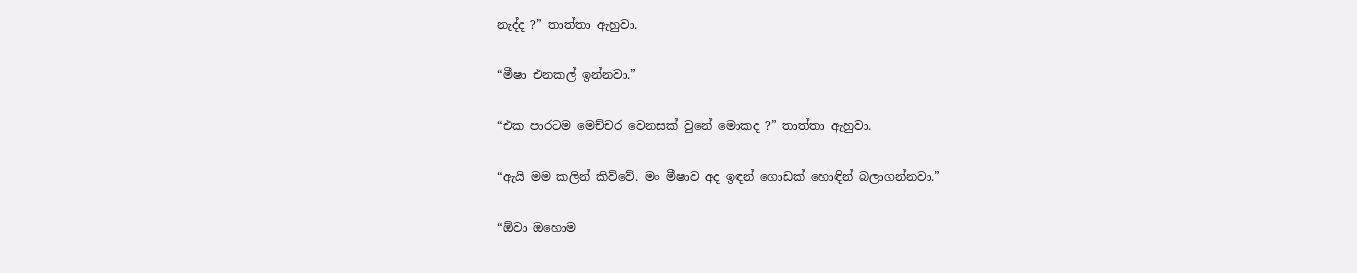නැද්ද ?” තාත්තා ඇහුවා.

“මීෂා එනකල් ඉන්නවා.”

“එක පාරටම මෙච්චර වෙනසක් වුනේ මොකද ?” තාත්තා ඇහුවා.

“ඇයි මම කලින් කිව්වේ. මං මීෂාව අද ඉඳන් ගොඩක් හොඳින් බලාගන්නවා.”

“ඕවා ඔහොම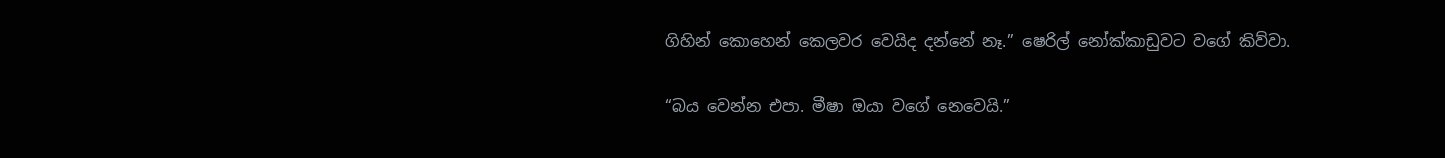ගිහින් කොහෙන් කෙලවර වෙයිද දන්නේ නෑ.” ෂෙරිල් නෝක්කාඩුවට වගේ කිව්වා.

“බය වෙන්න එපා. මීෂා ඔයා වගේ නෙවෙයි.”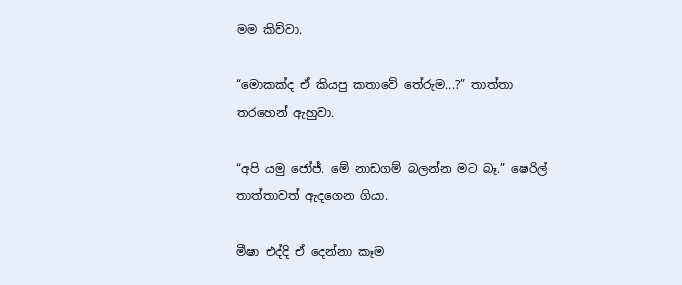මම කිව්වා.

“මොකක්ද ඒ කියපු කතාවේ තේරුම...?” තාත්තා තරහෙන් ඇහුවා.

“අපි යමු ජෝජ්. මේ නාඩගම් බලන්න මට බෑ.” ෂෙරිල් තාත්තාවත් ඇදගෙන ගියා.

මීෂා එද්දි ඒ දෙන්නා කෑම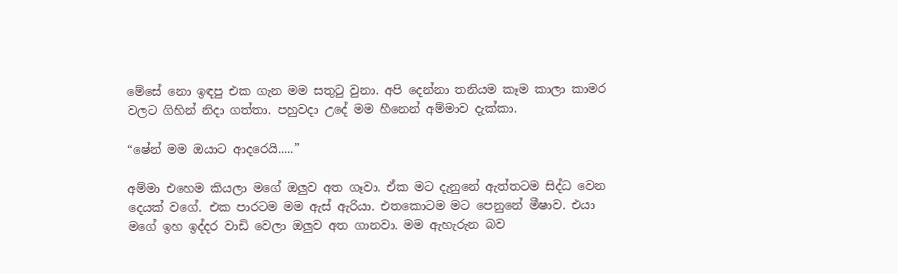මේසේ නො ඉඳපු එක ගැන මම සතුටු වුනා. අපි දෙන්නා තනියම කෑම කාලා කාමර වලට ගිහින් නිදා ගත්තා. පහුවදා උදේ මම හීනෙන් අම්මාව දැක්කා.

“ෂේන් මම ඔයාට ආදරෙයි.....”

අම්මා එහෙම කියලා මගේ ඔලුව අත ගෑවා. ඒක මට දැනුනේ ඇත්තටම සිද්ධ වෙන දෙයක් වගේ. එක පාරටම මම ඇස් ඇරියා. එතකොටම මට පෙනුනේ මීෂාව. එයා මගේ ඉහ ඉද්දර වාඩි වෙලා ඔලුව අත ගානවා. මම ඇහැරුන බව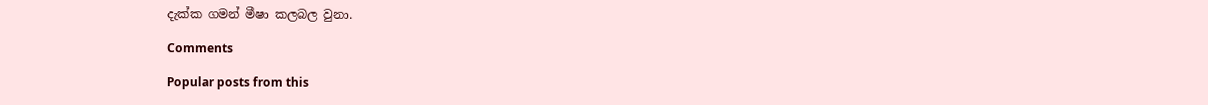දැක්ක ගමන් මීෂා කලබල වුනා.

Comments

Popular posts from this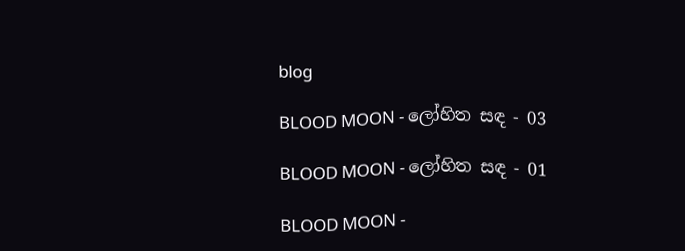blog

BLOOD MOON - ලෝහිත සඳ - 03

BLOOD MOON - ලෝහිත සඳ - 01

BLOOD MOON -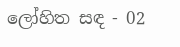ලෝහිත සඳ - 02